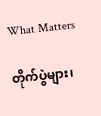What Matters

တိုက်ပွဲများ၊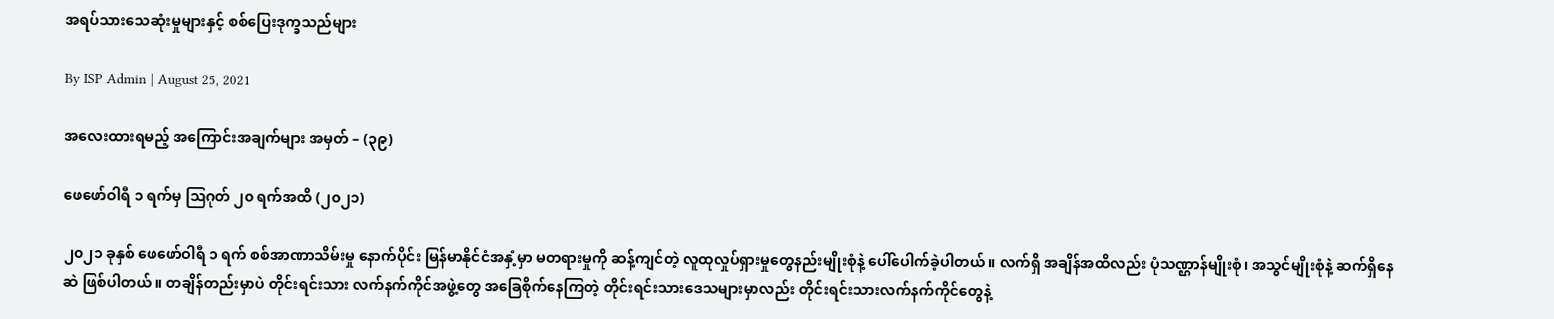အရပ်သားသေဆုံးမှုများနှင့် စစ်ပြေးဒုက္ခသည်များ

By ISP Admin | August 25, 2021

အလေးထားရမည့် အကြောင်းအချက်များ အမှတ် – (၃၉)

ဖေဖော်ဝါရီ ၁ ရက်မှ ဩဂုတ် ၂၀ ရက်အထိ (၂၀၂၁)

၂၀၂၁ ခုနှစ် ဖေဖော်ဝါရီ ၁ ရက် စစ်အာဏာသိမ်းမှု နောက်ပိုင်း မြန်မာနိုင်ငံအနှံ့မှာ မတရားမှုကို ဆန့်ကျင်တဲ့ လူထုလှုပ်ရှားမှုတွေနည်းမျိုးစုံနဲ့ ပေါ်ပေါက်ခဲ့ပါတယ်။ လက်ရှိ အချိန်အထိလည်း ပုံသဏ္ဌာန်မျိုးစုံ၊ အသွင်မျိုးစုံနဲ့ ဆက်ရှိနေဆဲ ဖြစ်ပါတယ်။ တချိန်တည်းမှာပဲ တိုင်းရင်းသား လက်နက်ကိုင်အဖွဲ့တွေ အခြေစိုက်နေကြတဲ့ တိုင်းရင်းသားဒေသများမှာလည်း တိုင်းရင်းသားလက်နက်ကိုင်တွေနဲ့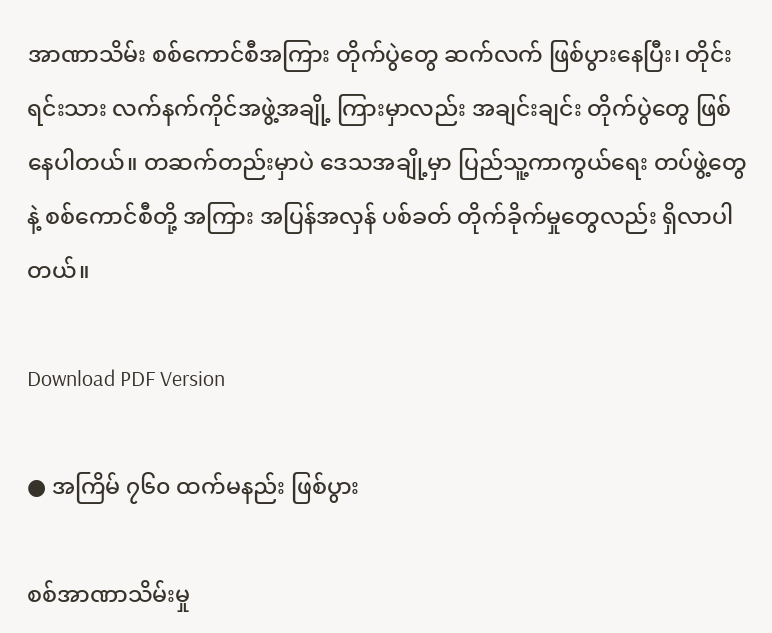အာဏာသိမ်း စစ်ကောင်စီအကြား တိုက်ပွဲတွေ ဆက်လက် ဖြစ်ပွားနေပြီး၊ တိုင်းရင်းသား လက်နက်ကိုင်အဖွဲ့အချို့ ကြားမှာလည်း အချင်းချင်း တိုက်ပွဲတွေ ဖြစ်နေပါတယ်။ တဆက်တည်းမှာပဲ ဒေသအချို့မှာ ပြည်သူ့ကာကွယ်ရေး တပ်ဖွဲ့တွေနဲ့ စစ်ကောင်စီတို့ အကြား အပြန်အလှန် ပစ်ခတ် တိုက်ခိုက်မှုတွေလည်း ရှိလာပါတယ်။

Download PDF Version

● အကြိမ် ၇၆၀ ထက်မနည်း ဖြစ်ပွား

စစ်အာဏာသိမ်းမှု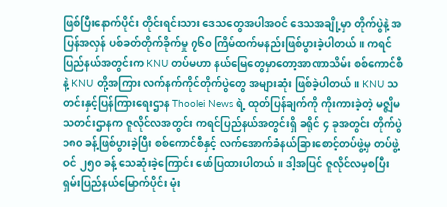ဖြစ်ပြီးနောက်ပိုင်း တိုင်းရင်းသား ဒေသတွေအပါအဝင် ဒေသအချို့မှာ တိုက်ပွဲနဲ့ အပြန်အလှန် ပစ်ခတ်တိုက်ခိုက်မှု ၇၆၀ ကြိမ်ထက်မနည်းဖြစ်ပွားခဲ့ပါတယ်။ ကရင်ပြည်နယ်အတွင်းက KNU တပ်မဟာ နယ်မြေတွေမှာတော့အာဏာသိမ်း စစ်ကောင်စီနဲ့ KNU တို့အကြား လက်နက်ကိုင်တိုက်ပွဲတွေ အများဆုံး ဖြစ်ခဲ့ပါတယ်။ KNU သတင်းနှင့်ပြန်ကြားရေးဌာန Thoolei News ရဲ့ ထုတ်ပြန်ချက်ကို ကိုးကားခဲ့တဲ့ မဇ္ဇျိမ သတင်းဌာနက ဇူလိုင်လအတွင်း ကရင်ပြည်နယ်အတွင်းရှိ ခရိုင် ၄ ခုအတွင်း တိုက်ပွဲ ၁၈၀ ခန့်ဖြစ်ပွားခဲ့ပြီး စစ်ကောင်စီနှင့် လက်အောက်ခံနယ်ခြားစောင့်တပ်ဖွဲ့မှ တပ်ဖွဲ့ဝင် ၂၅၀ ခန့် သေဆုံးခဲ့ကြောင်း ဖော်ပြထားပါတယ်။ ဒါ့အပြင် ဇူလိုင်လမှစပြီး ရှမ်းပြည်နယ်မြောက်ပိုင်း မုံး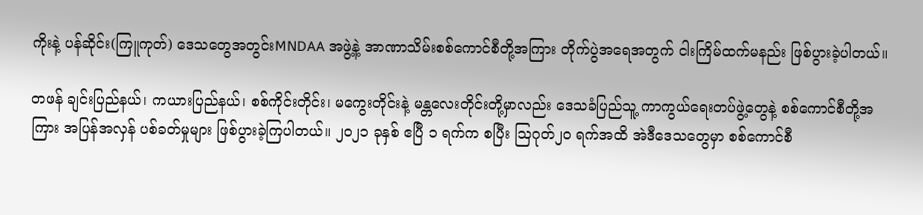ကိုးနဲ့ ပန်ဆိုင်း(ကြူကုတ်) ဒေသတွေအတွင်းMNDAA အဖွဲ့နဲ့ အာဏာသိမ်းစစ်ကောင်စီတို့အကြား တိုက်ပွဲအရေအတွက် ငါးကြိမ်ထက်မနည်း ဖြစ်ပွားခဲ့ပါတယ်။

တဖန် ချင်းပြည်နယ်၊ ကယားပြည်နယ်၊ စစ်ကိုင်းတိုင်း၊ မကွေးတိုင်းနဲ့ မန္တလေးတိုင်းတို့မှာလည်း ဒေသခံပြည်သူ့ ကာကွယ်ရေးတပ်ဖွဲ့တွေနဲ့ စစ်ကောင်စီတို့အကြား အပြန်အလှန် ပစ်ခတ်မှုများ ဖြစ်ပွားခဲ့ကြပါတယ်။ ၂၀၂၁ ခုနှစ် ဧပြီ ၁ ရက်က စပြီး ဩဂုတ်၂၀ ရက်အထိ အဲဒီဒေသတွေမှာ စစ်ကောင်စီ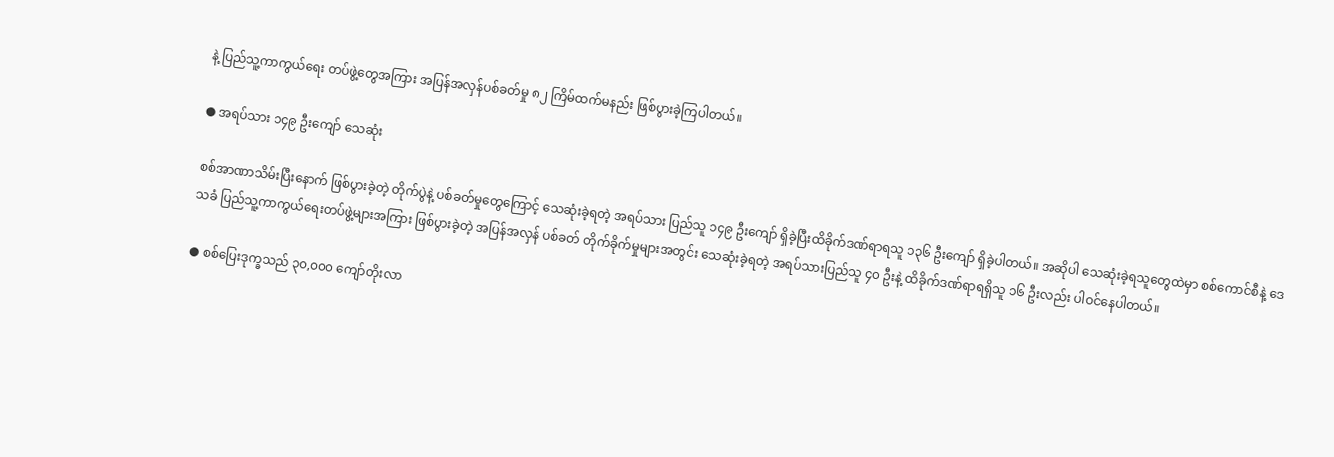နဲ့ ပြည်သူ့ကာကွယ်ရေး တပ်ဖွဲ့တွေအကြား အပြန်အလှန်ပစ်ခတ်မှု ၈၂ ကြိမ်ထက်မနည်း ဖြစ်ပွားခဲ့ကြပါတယ်။

● အရပ်သား ၁၄၉ ဦးကျော် သေဆုံး

စစ်အာဏာသိမ်းပြီးနောက် ဖြစ်ပွားခဲ့တဲ့ တိုက်ပွဲနဲ့ ပစ်ခတ်မှုတွေကြောင့် သေဆုံးခဲ့ရတဲ့ အရပ်သား ပြည်သူ ၁၄၉ ဦးကျော် ရှိခဲ့ပြီးထိခိုက်ဒဏ်ရာရသူ ၁၃၆ ဦးကျော် ရှိခဲ့ပါတယ်။ အဆိုပါ သေဆုံးခဲ့ရသူတွေထဲမှာ စစ်ကောင်စီနဲ့ ဒေသခံ ပြည်သူ့ကာကွယ်ရေးတပ်ဖွဲ့များအကြား ဖြစ်ပွားခဲ့တဲ့ အပြန်အလှန် ပစ်ခတ် တိုက်ခိုက်မှုများအတွင်း သေဆုံးခဲ့ရတဲ့ အရပ်သားပြည်သူ ၄၀ ဦးနဲ့ ထိခိုက်ဒဏ်ရာရရှိသူ ၁၆ ဦးလည်း ပါဝင်နေပါတယ်။

● စစ်ပြေးဒုက္ခသည် ၃၀,၀၀၀ ကျော်တိုးလာ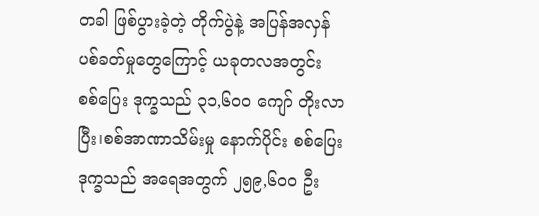တခါ ဖြစ်ပွားခဲ့တဲ့ တိုက်ပွဲနဲ့ အပြန်အလှန် ပစ်ခတ်မှုတွေကြောင့် ယခုတလအတွင်း စစ်ပြေး ဒုက္ခသည် ၃၁,၆၀၀ ကျော် တိုးလာပြီး၊စစ်အာဏာသိမ်းမှု နောက်ပိုင်း စစ်ပြေးဒုက္ခသည် အရေအတွက် ၂၅၉,၆၀၀ ဦး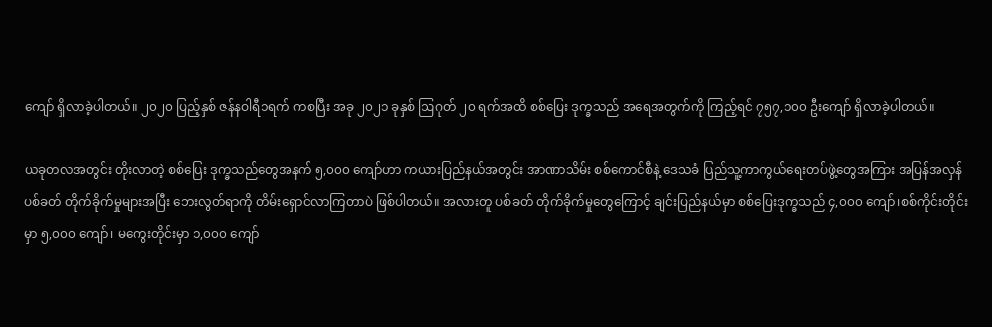ကျော် ရှိလာခဲ့ပါတယ်။ ၂၀၂၀ ပြည့်နှစ် ဇန်နဝါရီ၁ရက် ကစပြီး အခု ၂၀၂၁ ခုနှစ် ဩဂုတ် ၂၀ ရက်အထိ စစ်ပြေး ဒုက္ခသည် အရေအတွက်ကို ကြည့်ရင် ၇၅၇,၁၀၀ ဦးကျော် ရှိလာခဲ့ပါတယ်။

ယခုတလအတွင်း တိုးလာတဲ့ စစ်ပြေး ဒုက္ခသည်တွေအနက် ၅,၀၀၀ ကျော်ဟာ ကယားပြည်နယ်အတွင်း အာဏာသိမ်း စစ်ကောင်စီနဲ့ ဒေသခံ ပြည်သူ့ကာကွယ်ရေးတပ်ဖွဲ့တွေအကြား အပြန်အလှန် ပစ်ခတ် တိုက်ခိုက်မှုများအပြီး ဘေးလွတ်ရာကို တိမ်းရှောင်လာကြတာပဲ ဖြစ်ပါတယ်။ အလားတူ ပစ်ခတ် တိုက်ခိုက်မှုတွေကြောင့် ချင်းပြည်နယ်မှာ စစ်ပြေးဒုက္ခသည် ၄,၀၀၀ ကျော်၊စစ်ကိုင်းတိုင်းမှာ ၅,၀၀၀ ကျော်၊ မကွေးတိုင်းမှာ ၁,၀၀၀ ကျော်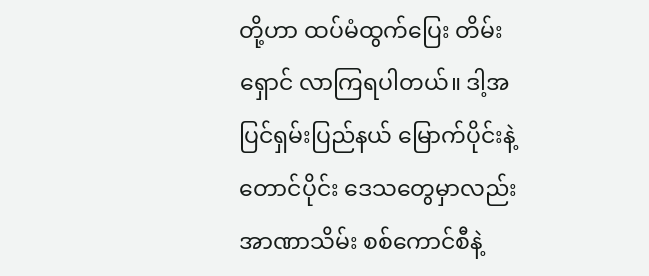တို့ဟာ ထပ်မံထွက်ပြေး တိမ်းရှောင် လာကြရပါတယ်။ ဒါ့အပြင်ရှမ်းပြည်နယ် မြောက်ပိုင်းနဲ့ တောင်ပိုင်း ဒေသတွေမှာလည်း အာဏာသိမ်း စစ်ကောင်စီနဲ့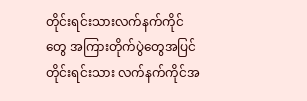တိုင်းရင်းသားလက်နက်ကိုင်တွေ အကြားတိုက်ပွဲတွေအပြင် တိုင်းရင်းသား လက်နက်ကိုင်အ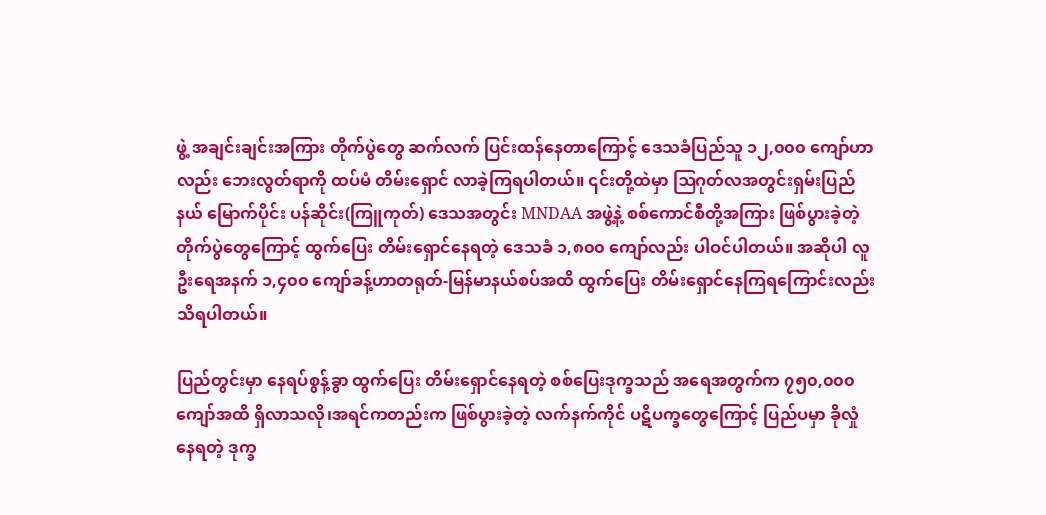ဖွဲ့ အချင်းချင်းအကြား တိုက်ပွဲတွေ ဆက်လက် ပြင်းထန်နေတာကြောင့် ဒေသခံပြည်သူ ၁၂,၀၀၀ ကျော်ဟာလည်း ဘေးလွတ်ရာကို ထပ်မံ တိမ်းရှောင် လာခဲ့ကြရပါတယ်။ ၎င်းတို့ထဲမှာ ဩဂုတ်လအတွင်းရှမ်းပြည်နယ် မြောက်ပိုင်း ပန်ဆိုင်း(ကြူကုတ်) ဒေသအတွင်း MNDAA အဖွဲ့နဲ့ စစ်ကောင်စီတို့အကြား ဖြစ်ပွားခဲ့တဲ့ တိုက်ပွဲတွေကြောင့် ထွက်ပြေး တိမ်းရှောင်နေရတဲ့ ဒေသခံ ၁,၈၀၀ ကျော်လည်း ပါဝင်ပါတယ်။ အဆိုပါ လူဦးရေအနက် ၁,၄၀၀ ကျော်ခန့်ဟာတရုတ်-မြန်မာနယ်စပ်အထိ ထွက်ပြေး တိမ်းရှောင်နေကြရကြောင်းလည်း သိရပါတယ်။

ပြည်တွင်းမှာ နေရပ်စွန့်ခွာ ထွက်ပြေး တိမ်းရှောင်နေရတဲ့ စစ်ပြေးဒုက္ခသည် အရေအတွက်က ၇၅၀,၀၀၀ ကျော်အထိ ရှိလာသလို၊အရင်ကတည်းက ဖြစ်ပွားခဲ့တဲ့ လက်နက်ကိုင် ပဋိပက္ခတွေကြောင့် ပြည်ပမှာ ခိုလှုံနေရတဲ့ ဒုက္ခ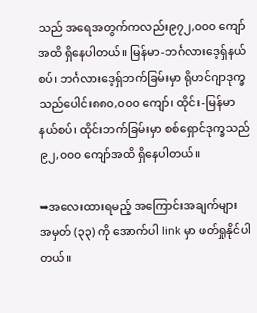သည် အရေအတွက်ကလည်း၉၇၂,၀၀၀ ကျော်အထိ ရှိနေပါတယ်။ မြန်မာ-ဘင်္ဂလားဒေ့‌ရှ်နယ်စပ်၊ ဘင်္ဂလားဒေ့ရှ်ဘက်ခြမ်းမှာ ရိုဟင်ဂျာဒုက္ခသည်ပေါင်း၈၈၀,၀၀၀ ကျော်၊ ထိုင်း-မြန်မာနယ်စပ်၊ ထိုင်းဘက်ခြမ်းမှာ စစ်ရှောင်ဒုက္ခသည် ၉၂,၀၀၀ ကျော်အထိ ရှိနေပါတယ်။

➥အလေးထားရမည့် အကြောင်းအချက်များ အမှတ် (၃၃) ကို အောက်ပါ link မှာ ဖတ်ရှုနိုင်ပါတယ်။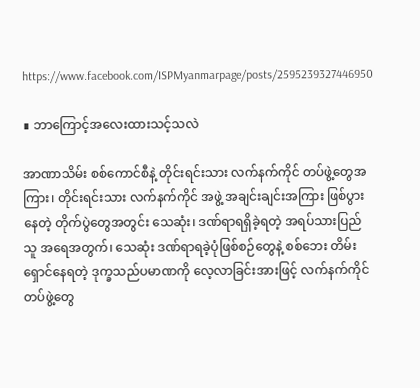https://www.facebook.com/ISPMyanmarpage/posts/2595239327446950

∎ ဘာကြောင့်အလေးထားသင့်သလဲ

အာဏာသိမ်း စစ်ကောင်စီနဲ့ တိုင်းရင်းသား လက်နက်ကိုင် တပ်ဖွဲ့တွေအကြား၊ တိုင်းရင်းသား လက်နက်ကိုင် အဖွဲ့ အချင်းချင်းအကြား ဖြစ်ပွားနေတဲ့ တိုက်ပွဲတွေအတွင်း သေဆုံး၊ ဒဏ်ရာရရှိခဲ့ရတဲ့ အရပ်သားပြည်သူ အရေအတွက်၊ သေဆုံး ဒဏ်ရာရခဲ့ပုံဖြစ်စဉ်တွေနဲ့ စစ်ဘေး တိမ်းရှောင်နေရတဲ့ ဒုက္ခသည်ပမာဏကို လေ့လာခြင်းအားဖြင့် လက်နက်ကိုင် တပ်ဖွဲ့တွေ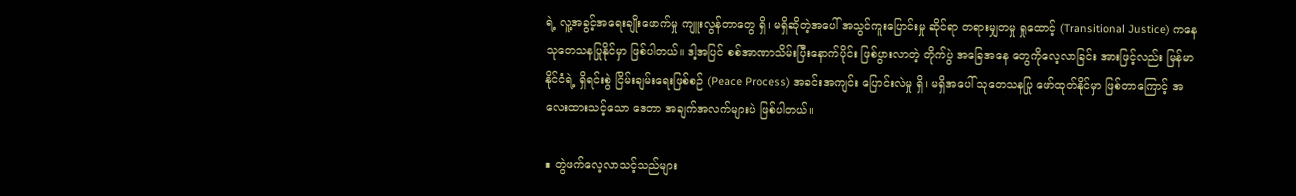ရဲ့ လူ့အခွင့်အရေးချိုးဖောက်မှု ကျူးလွန်တာတွေ ရှိ၊ မရှိဆိုတဲ့အပေါ် အသွင်ကူးပြောင်းမှု ဆိုင်ရာ တရားမျှတမှု ရှုထောင့် (Transitional Justice) ကနေ သုတေသနပြုနိုင်မှာ ဖြစ်ပါတယ်။ ဒါ့အပြင် စစ်အာဏာသိမ်းပြီးနောက်ပိုင်း ဖြစ်ပွားလာတဲ့ တိုက်ပွဲ အခြေအနေ တွေကိုလေ့လာခြင်း အားဖြင့်လည်း မြန်မာနိုင်ငံရဲ့ ရှိရင်းစွဲ ငြိမ်းချမ်းရေးဖြစ်စဉ် (Peace Process) အခင်းအကျင်း ပြောင်းလဲမှု ရှိ၊ မရှိအပေါ် သုတေသနပြု ဖော်ထုတ်နိုင်မှာ ဖြစ်တာကြောင့် အလေးထားသင့်သော ဒေတာ အချက်အလက်များပဲ ဖြစ်ပါတယ်။

∎ တွဲဖက်လေ့လာသင့်သည်များ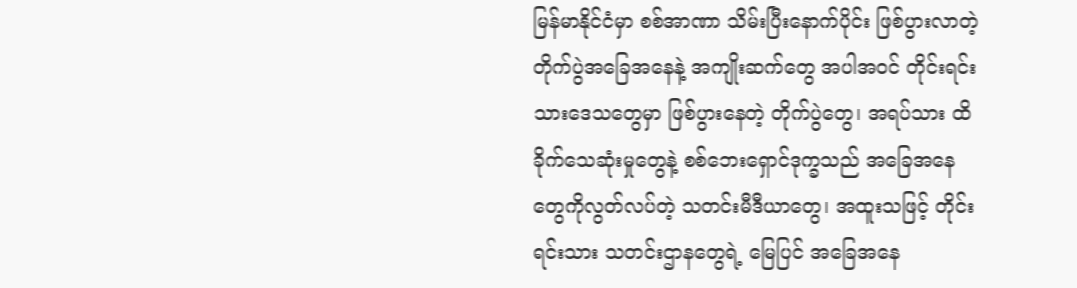မြန်မာနိုင်ငံမှာ စစ်အာဏာ သိမ်းပြီးနောက်ပိုင်း ဖြစ်ပွားလာတဲ့ တိုက်ပွဲအခြေအနေနဲ့ အကျိုးဆက်တွေ အပါအဝင် တိုင်းရင်းသားဒေသတွေမှာ ဖြစ်ပွားနေတဲ့ တိုက်ပွဲတွေ၊ အရပ်သား ထိခိုက်သေဆုံးမှုတွေနဲ့ စစ်ဘေးရှောင်ဒုက္ခသည် အခြေအနေတွေကိုလွတ်လပ်တဲ့ သတင်းမီဒီယာတွေ၊ အထူးသဖြင့် တိုင်းရင်းသား သတင်းဌာနတွေရဲ့ မြေပြင် အခြေအနေ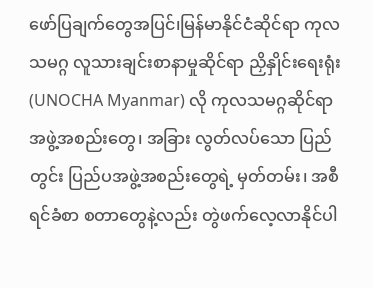ဖော်ပြချက်တွေအပြင်၊မြန်မာနိုင်ငံဆိုင်ရာ ကုလသမဂ္ဂ လူသားချင်းစာနာမှုဆိုင်ရာ ညှိနှိုင်းရေးရုံး (UNOCHA Myanmar) လို ကုလသမဂ္ဂဆိုင်ရာ အဖွဲ့အစည်းတွေ၊ အခြား လွတ်လပ်သော ပြည်တွင်း ပြည်ပအဖွဲ့အစည်းတွေရဲ့ မှတ်တမ်း၊ အစီရင်ခံစာ စတာတွေနဲ့လည်း တွဲဖက်လေ့လာနိုင်ပါ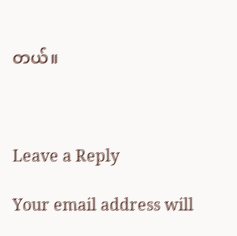တယ်။



Leave a Reply

Your email address will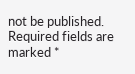not be published. Required fields are marked *